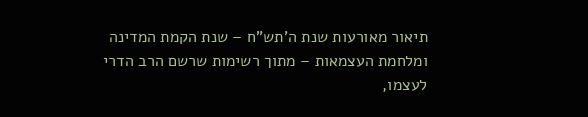תיאור מאורעות שנת ה'תש"ח – שנת הקמת המדינה ומלחמת העצמאות – מתוך רשימות שרשם הרב הדרי לעצמו,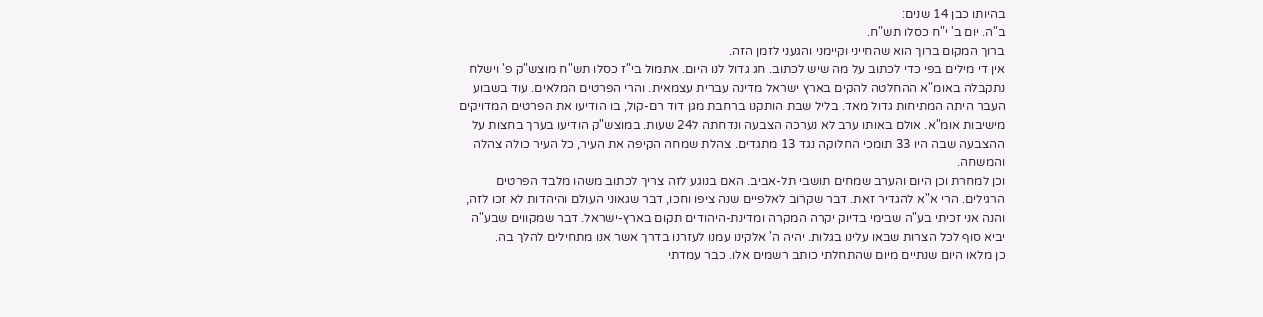בהיותו כבן 14 שנים:
ב"ה. יום ב' י"ח כסלו תש"ח.
ברוך המקום ברוך הוא שהחייני וקיימני והגעני לזמן הזה.
אין די מילים בפי כדי לכתוב על מה שיש לכתוב. חג גדול לנו היום. אתמול בי"ז כסלו תש"ח מוצש"ק פ' וישלח נתקבלה באומ"א ההחלטה להקים בארץ ישראל מדינה עברית עצמאית. והרי הפרטים המלאים. עוד בשבוע העבר היתה המתיחות גדול מאד. בליל שבת הותקנו ברחבת מגן דוד רם-קול, בו הודיעו את הפרטים המדויקים מישיבות אומ"א. אולם באותו ערב לא נערכה הצבעה ונדחתה ל24 שעות. במוצש"ק הודיעו בערך בחצות על ההצבעה שבה היו 33 תומכי החלוקה נגד 13 מתגדים. צהלת שמחה הקיפה את העיר, כל העיר כולה צהלה והמשחה.
וכן למחרת וכן היום והערב שמחים תושבי תל-אביב. האם בנוגע לזה צריך לכתוב משהו מלבד הפרטים הרגילים. הרי א"א להגדיר זאת. דבר שקרוב לאלפיים שנה ציפו וחכו, דבר שגאוני העולם והיהדות לא זכו לזה, והנה אני זכיתי בע"ה שבימי בדיוק יקרה המקרה ומדינת-היהודים תקום בארץ-ישראל. דבר שמקווים שבע"ה יביא סוף לכל הצרות שבאו עלינו בגלות. יהיה ה' אלקינו עמנו לעזרנו בדרך אשר אנו מתחילים להלך בה.
כן מלאו היום שנתיים מיום שהתחלתי כותב רשמים אלו. כבר עמדתי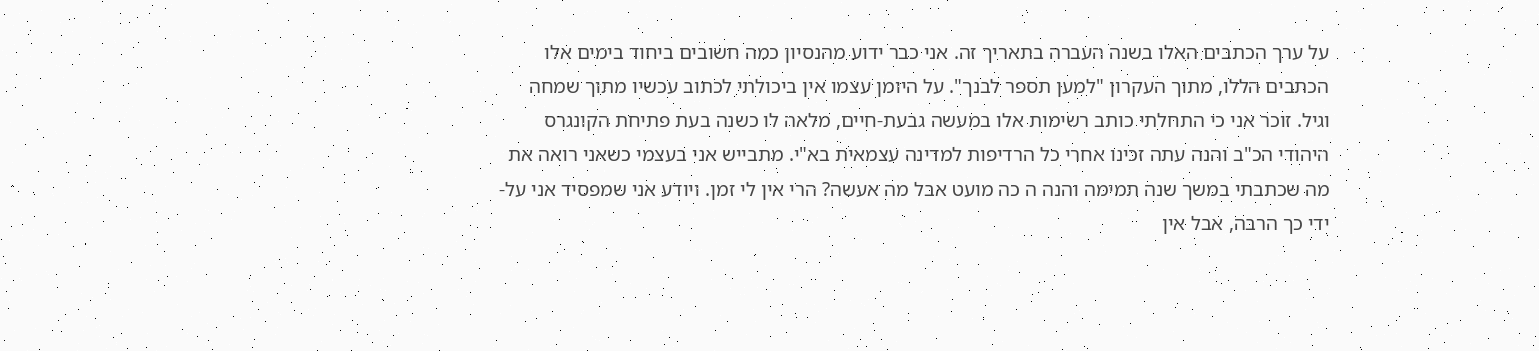על ערך הכתבים האלו בשנה העברה בתאריך זה. אני כבר ידוע מהנסיון כמה חשובים ביחוד בימים אלו הכתבים הללו, מתוך העקרון "למען תספר לבנך". על היומן עצמו אין ביכולתי לכתוב עכשיו מתוך שמחה וגיל. זוכר אני כי התחלתי כותב רשימות אלו במעשה גבעת-חיים, מלאה לו כשנה בעת פתיחת הקונגרס היהודי הכ"ב והנה עתה זכינו אחרי כל הרדיפות למדינה עצמאית בא"י. מתבייש אני בעצמי כשאני רואה את מה שכתבתי במשך שנה תמימה והנה ה כה מועט אבל מה אעשה? הרי אין לי זמן. ויודע אני שמפסיד אני על-ידי כך הרבה, אבל אין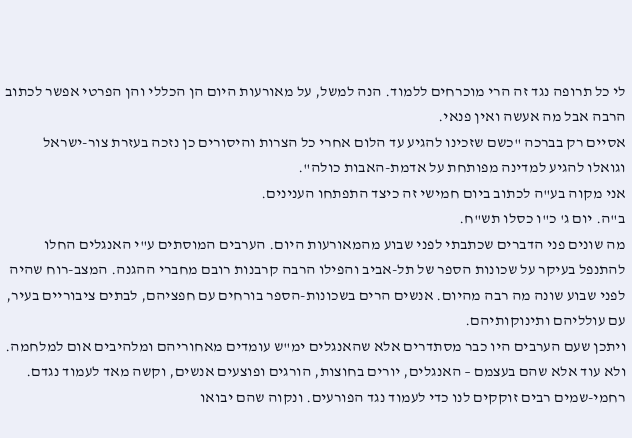לי כל תרופה נגד זה הרי מוכרחים ללמוד. הנה למשל, על מאורעות היום הן הכללי והן הפרטי אפשר לכתוב הרבה אבל מה אעשה ואין פנאי.
אסיים רק בברכה "כשם שזכינו להגיע עד הלום אחרי כל הצרות והיסורים כן נזכה בעזרת צור-ישראל וגואלו להגיע למדינה מפותחת על אדמת-האבות כולה".
אני מקוה בע"ה לכתוב ביום חמישי זה כיצד התפתחו הענינים.
ב"ה. יום ג' כ"ו כסלו תש"ח.
מה שונים פני הדברים שכתבתי לפני שבוע מהמאורעות היום. הערבים המוסתים ע"י האנגלים החלו להתנפל בעיקר על שכונות הספר של תל-אביב והפילו הרבה קרבנות רובם מחברי ההגנה. המצב-רוח שהיה לפני שבוע שונה מה רבה מהיום. אנשים הרים בשכונות-הספר בורחים עם חפציהם, לבתים ציבוריים בעיר, עם עולליהם ותינוקותיהם.
ויתכן שעם הערבים היו כבר מסתדרים אלא שהאנגלים ימ"ש עומדים מאחוריהם ומלהיבים אום למלחמה. ולא עוד אלא שהם בעצמם – האנגלים, יורים בחוצות, הורגים ופוצעים אנשים, וקשה מאד לעמוד נגדם.
רחמי-שמים רבים זוקקים לנו כדי לעמוד נגד הפורעים. ונקוה שהם יבואו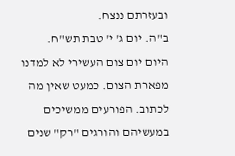ובעזרתם ננצח.
ב"ה. יום ג' י' טבת תש"ח.
היום יום צום העשירי לא למדנו מפארת הצום. כמעט שאין מה לכתוב. הפורעים ממשיכים במעשיהם והורגים "רק" שנים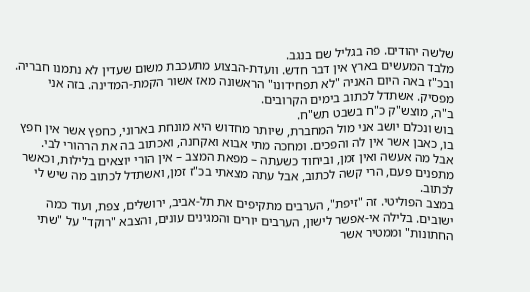שלשה יהודים. פה בגליל שם בנגב.
מלבד המעשים בארץ אין דבר חדש. וועדת-הבצוע מתעכבת משום שעדין לא נתמנו חבריה. ובכ"ז באה היום האניה "לא תפחידונו" הראשונה מאז אשור הקמת-המדינה. בזה אני מפסיק. אשתדל לכתוב בימים הקרובים.
ב"ה, מוצש"ק כ"ח בשבט תש"ח.
בוש ונכלם יושב אני מול המחברת, שיותר מחדוש היא מונחת בארוני, כחפץ אשר אין חפץ בו, כאבן אשר אין לה והפכים. ומחכה מתי אבוא ואקחנה, ואכתוב בה את הרהורי לבי.
אבל מה אעשה ואין זמן, וביחוד כשעתה – מפאת המצב – אין הורי יוצאים בלילות, וכאשר מתפנים פעם, הרי קשה לכתוב, אבל עתה מצאתי בכ"ז זמן, ואשתדל לכתוב מה שיש לי לכתוב.
במצב הפוליטי. זה "זיפת", הערבים מתקיפים את תל-אביב, ירושלים, צפת, ועוד כמה ישובים. בלילה אי-אפשר לישון, הערבים יורים והמגינים עונים, והצבא "רוקד" על "שתי החתונות" וממטיר אשר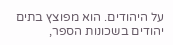על היהודים. הוא מפוצץ בתים יהודים בשכונות הספר,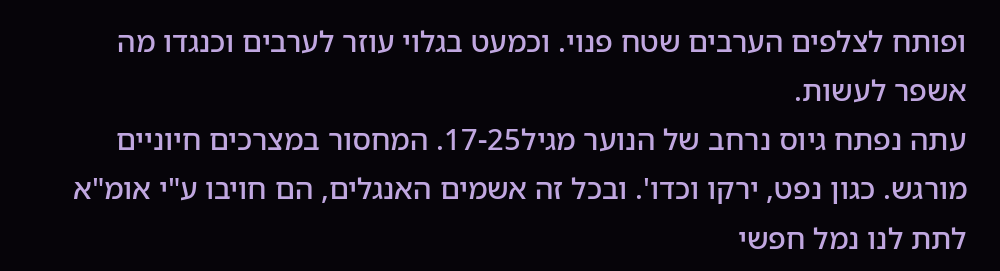ופותח לצלפים הערבים שטח פנוי. וכמעט בגלוי עוזר לערבים וכנגדו מה אשפר לעשות.
עתה נפתח גיוס נרחב של הנוער מגיל17-25. המחסור במצרכים חיוניים מורגש. כגון נפט, ירקו וכדו'. ובכל זה אשמים האנגלים, הם חויבו ע"י אומ"א לתת לנו נמל חפשי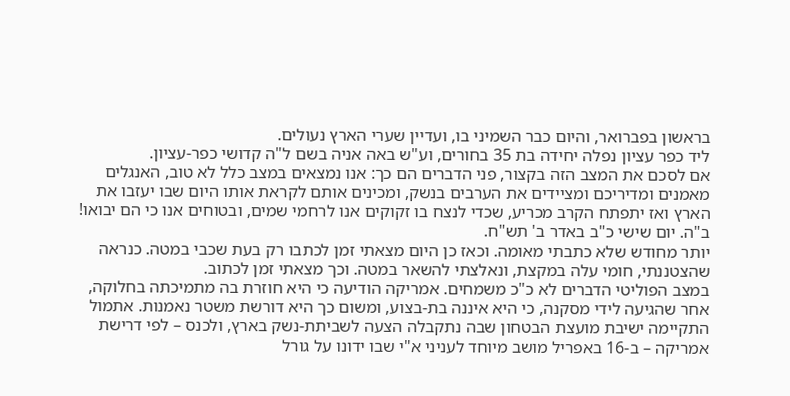בראשון בפברואר, והיום כבר השמיני בו, ועדיין שערי הארץ נעולים.
ליד כפר עציון נפלה יחידה בת 35 בחורים, וע"ש באה אניה בשם ל"ה קדושי כפר-עציון.
אם לסכם את המצב הזה בקצור, פני הדברים הם כך: אנו נמצאים במצב כלל לא טוב, האנגלים מאמנים ומדיריכם ומציידים את הערבים בנשק, ומכינים אותם לקראת אותו היום שבו יעזבו את הארץ ואז יתפתח הקרב מכריע, שכדי לנצח בו זקוקים אנו לרחמי שמים, ובטוחים אנו כי הם יבואו!
ב"ה. יום שישי כ"ב באדר ב' תש"ח.
יותר מחודש שלא כתבתי מאומה. וכאז כן היום מצאתי זמן לכתבו רק בעת שכבי במטה. כנראה שהצטננתי, חומי עלה במקצת, ונאלצתי להשאר במטה. וכך מצאתי זמן לכתוב.
במצב הפוליטי הדברים לא כ"כ משמחים. אמריקה הודיעה כי היא חוזרת בה מתמיכתה בחלוקה, אחר שהגיעה לידי מסקנה, כי היא איננה בת-בצוע, ומשום כך היא דורשת משטר נאמנות. אתמול התקיימה ישיבת מועצת הבטחון שבה נתקבלה הצעה לשביתת-נשק בארץ, ולכנס – לפי דרישת אמריקה – ב-16 באפריל מושב מיוחד לעניני א"י שבו ידונו על גורל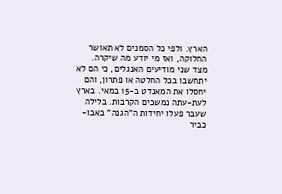הארץ. ולפי כל הסמנים לא תאושר החלוקה, ואז מי יודע מה שיקרה.
מצד שני מודיעים האנגלים, כי הם לא יתחשבו בכל החלטה או פתרון, והם יחסלו את המאנדט ב-15 במאי. בארץ לעת-עתה נמשכים הקרבות. בלילה שעבר פעלו יחידות ה"הגנה" באבו-כביר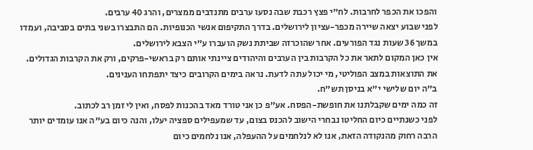והפכו את הכפר לחרבות. לח"י פצץ רכבת שבה נסעו ערבים מתנדבים ממצרים, והרג 40 ערבים.
לפני שבוע יצאה שיירה מכפר-עציון לירושלים. בדרך התקיפום אנשי הכנופיות. הם התבצרו בשני בתים בסביבה, ועמדו במשך 36 שעות נגד הפורעים. אחר שהוכרזה שביתת נשק הועברו ע"י הצבא לירושלים.
אין כאן המקום לתאר את כל הקרבות בין הערבים והיהודים ציינתי אותם רק בראשי-פרקים, ורק את הקרבות הגדולים. את התוצאות במצב הפוליטי, מי יכול עתה לדעת. נראה בימים הקרובים כיצד יתפתחו הענינים.
ב"ה יום שלישי י"א בניסן תש"ח.
זה כמה ימים שקבלתנו את חופשת-הפסח. אע"פ כן אני טורד מאד בהכנות לפסח, ואין לי זמן רב לכתוב.
לפני כשנתיים כיום החליטו נבחרי הישוב להכנס בצום, עד שמעפילים ספציה יעלו, והנה כיום בע"ה אנו עומדים יותר הרבה רחוק מהנקודה הזאת, אנו לא לנלחמים על ההעפלה, אנו נלחמים כיום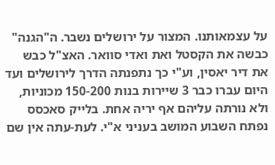על עצמאותנו. המצור על ירושלים נשבר. ה"הגנה" כבשה את הקסטל ואת ואדי סוואר. האצ"ל כבש את דיר יאסין, וע"י כך נתפנתה הדרך לירושלים ועד היום עברו כבר 3 שיירות בנות 150-200 מכוניות, ולא נורתה עליהם אף יריה אחת. בלייק סאכסס נפתח השבוע המושב בעניני א"י. לעת-עתה אין שם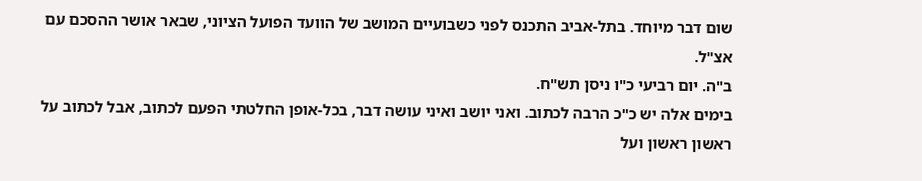שום דבר מיוחד. בתל-אביב התכנס לפני כשבועיים המושב של הוועד הפועל הציוני, שבאר אושר ההסכם עם אצ"ל.
ב"ה. יום רביעי כ"ו ניסן תש"ח.
בימים אלה יש כ"כ הרבה לכתוב. ואני יושב ואיני עושה דבר, בכל-אופן החלטתי הפעם לכתוב, אבל לכתוב על ראשון ראשון ועל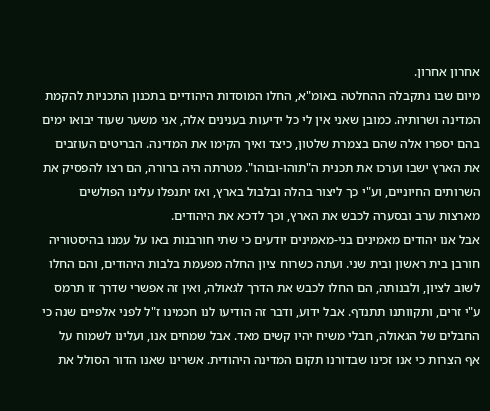אחרון אחרון.
מיום שבו נתקבלה ההחלטה באומ"א, החלו המוסדות היהודיים בתכנון התכניות להקמת המדינה ושרותיה. כמובן שאני אין לי כל ידיעות בענינים אלה, אני משער שעוד יבואו ימים בהם יספרו אלה שהם בצמרת שלטון, כיצד ואיך הקימו את המדינה. הבריטים העוזבים את הארץ ישבו וערכו את תכנית ה"תוהו-ובוהו". מטרתה היה ברורה, הם רצו להפסיק את השרותים החיוניים, וע"י כך ליצור בהלה ובלבול בארץ, ואז יתנפלו עלינו הפולשים מארצות ערב ובסערה לכבש את הארץ, וכך לדכא את היהודים.
אבל אנו יהודים מאמינים בני-מאמינים יודעים כי שתי חורבנות באו על עמנו בהיסטוריה חורבן בית ראשון ובית שני. ועתה כשרוח ציון החלה מפעמת בלבות היהודים, והם החלו לשוב לציון, ולבנותה, הם החלו לכבש את הדרך לגאולה, ואין זה אפשרי שדרך זו תרמס ע"י זרים, ותקוותנו תתנדף. אבל ידוע, ודבר זה הודיעו לנו חכמינו ז"ל לפני אלפיים שנה כי החבלים של הגאולה, חבלי משיח יהיו קשים מאד. אבל שמחים אנו, ועלינו לשמוח על אף הצרות כי אנו זכינו שבדורנו תקום המדינה היהודית. אשרינו שאנו הדור הסולל את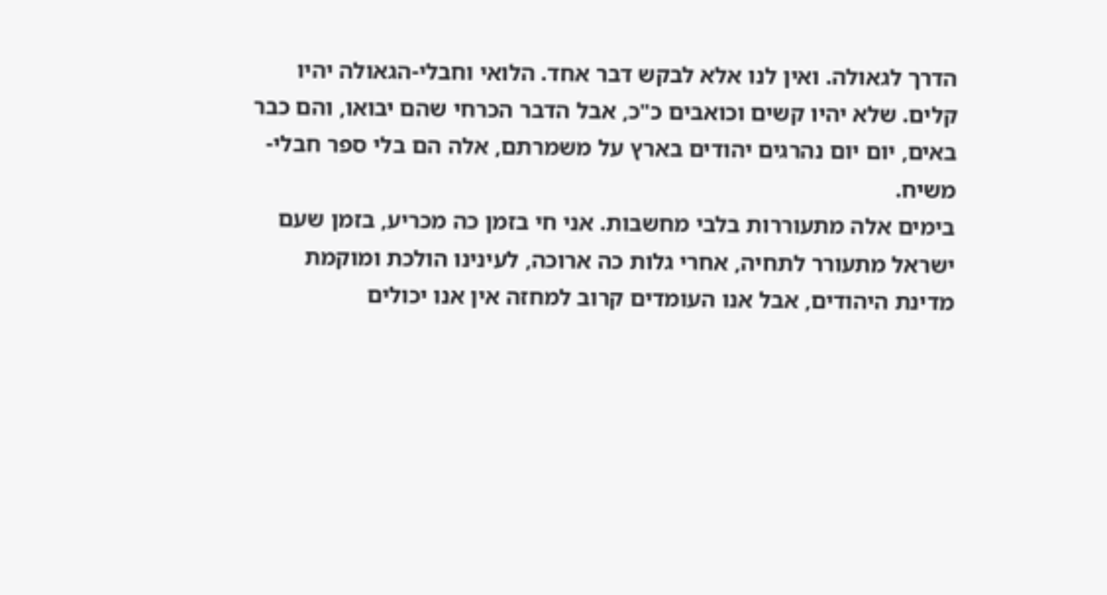הדרך לגאולה. ואין לנו אלא לבקש דבר אחד. הלואי וחבלי-הגאולה יהיו קלים. שלא יהיו קשים וכואבים כ"כ, אבל הדבר הכרחי שהם יבואו, והם כבר באים, יום יום נהרגים יהודים בארץ על משמרתם, אלה הם בלי ספר חבלי-משיח.
בימים אלה מתעוררות בלבי מחשבות. אני חי בזמן כה מכריע, בזמן שעם ישראל מתעורר לתחיה, אחרי גלות כה ארוכה, לעינינו הולכת ומוקמת מדינת היהודים, אבל אנו העומדים קרוב למחזה אין אנו יכולים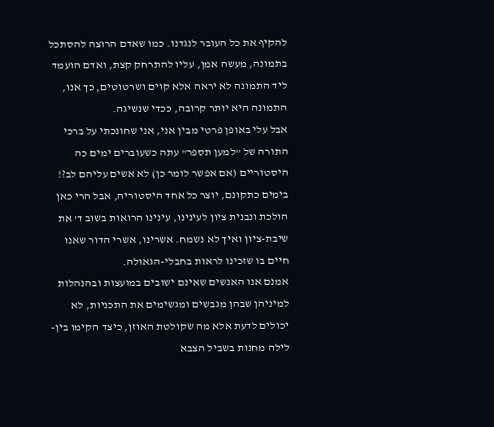להקיף את כל העובר לנגדנו. כמו שאדם הרוצה להסתכל בתמונה, מעשה אמן, עליו להתרחק קצת, ואדם הועמד ליד התמונה לא יראה אלא קוים ושרטוטים, כך אנו, התמונה היא יותר קרובה, ככדי שנשיגה.
אבל עלי באופן פרטי מבין אני, אני שחונכתי על ברכי התורה של "למען תספר" עתה כשעוברים ימים כה היסטוריים (אם אפשר לומר כן) לא אשים עליהם לב?! בימים כתקונם, יוצר כל אחד היסטוריה, אבל הרי כאן הולכת ונבנית ציון לעינינו, עינינו הרואות בשוב ד' את שיבת-ציון ואיך לא נשמח. אשרינו, אשרי הדור שאנו חיים בו שזכינו לראות בחבלי-הגאולה.
אמנם אנו האנשים שאינם ישובים במועצות ובהנהלות למיניהן שבהן מגבשים ומגשימים את התכניות, לא יכולים לדעת אלא מה שקולטת האוזן, כיצד הקימו בין-לילה מחנות בשביל הצבא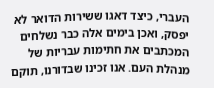העברי, כיצד דאגו ששירות הדואר לא יפסק, ואכן בימים אלה כבר נשלחים המכתבים את חתימות עבריות של מנהלת העם. אנו זכינו שבדורנו, תוקם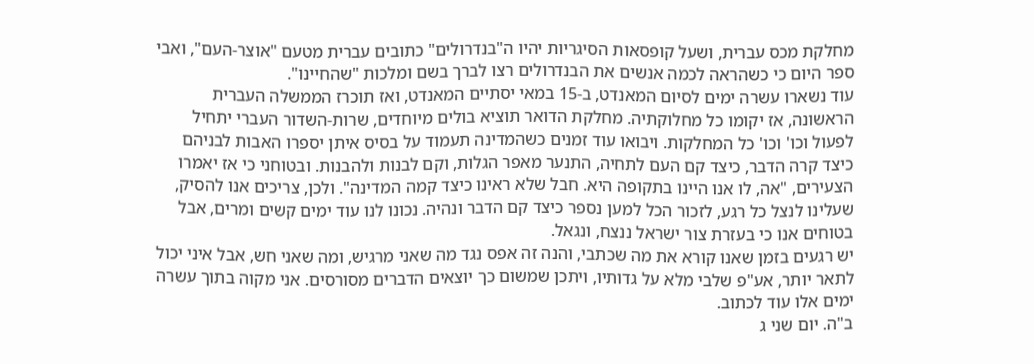מחלקת מכס עברית, ושעל קופסאות הסיגריות יהיו ה"בנדרולים" כתובים עברית מטעם "אוצר-העם", ואבי ספר היום כי כשהראה לכמה אנשים את הבנדרולים רצו לברך בשם ומלכות "שהחיינו".
עוד נשארו עשרה ימים לסיום המאנדט, ב-15 במאי יסתיים המאנדט, ואז תוכרז הממשלה העברית הראשונה, אז יקומו כל מחלוקתיה. מחלקת הדואר תוציא בולים מיוחדים, שרות-השדור העברי יתחיל לפעול וכו' וכו' כל המחלקות. ויבואו עוד זמנים כשהמדינה תעמוד על בסיס איתן יספרו האבות לבניהם כיצד קרה הדבר, כיצד קם העם לתחיה, התנער מאפר הגלות, וקם לבנות ולהבנות. ובטוחני כי אז יאמרו הצעירים, "אה, לו אנו היינו בתקופה היא. חבל שלא ראינו כיצד קמה המדינה". ולכן, צריכים אנו להסיק, שעלינו לנצל כל רגע, לזכור הכל למען נספר כיצד קם הדבר ונהיה. נכונו לנו עוד ימים קשים ומרים, אבל בטוחים אנו כי בעזרת צור ישראל ננצח, ונגאל.
יש רגעים בזמן שאנו קורא את מה שכתבי, והנה זה אפס נגד מה שאני מרגיש, ומה שאני חש, אבל איני יכול לתאר יותר, אע"פ שלבי מלא על גדותיו, ויתכן שמשום כך יוצאים הדברים מסורסים. אני מקוה בתוך עשרה ימים אלו עוד לכתוב.
ב"ה. יום שני ג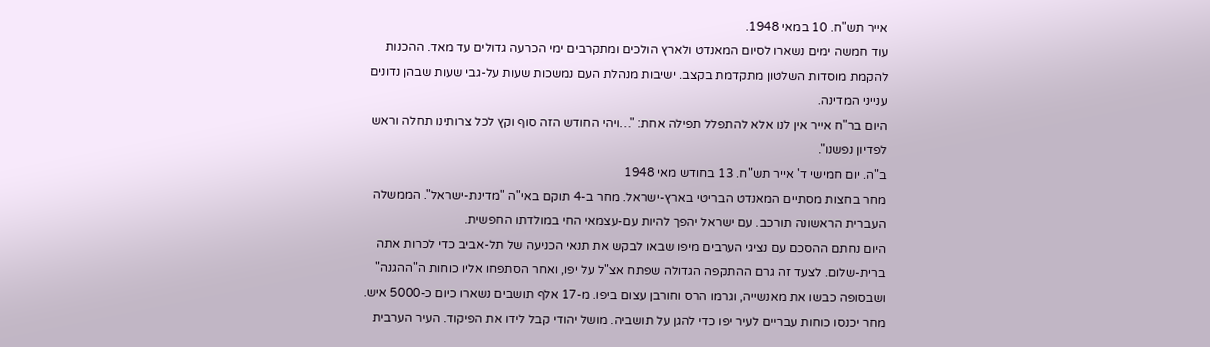אייר תש"ח. 10 במאי 1948.
עוד חמשה ימים נשארו לסיום המאנדט ולארץ הולכים ומתקרבים ימי הכרעה גדולים עד מאד. ההכנות להקמת מוסדות השלטון מתקדמת בקצב. ישיבות מנהלת העם נמשכות שעות על-גבי שעות שבהן נדונים ענייני המדינה.
היום בר"ח אייר אין לנו אלא להתפלל תפילה אחת: "…ויהי החודש הזה סוף וקץ לכל צרותינו תחלה וראש לפדיון נפשנו".
ב"ה. יום חמישי ד' אייר תש"ח. 13 בחודש מאי 1948
מחר בחצות מסתיים המאנדט הבריטי בארץ-ישראל. מחר ב-4 תוקם באי"ה "מדינת-ישראל". הממשלה העברית הראשונה תורכב. עם ישראל יהפך להיות עם-עצמאי החי במולדתו החפשית.
היום נחתם ההסכם עם נציגי הערבים מיפו שבאו לבקש את תנאי הכניעה של תל-אביב כדי לכרות אתה ברית-שלום. לצעד זה גרם ההתקפה הגדולה שפתח אצ"ל על יפו, ואחר הסתפחו אליו כוחות ה"ההגנה" ושבסופה כבשו את מאנשייה, וגרמו הרס וחורבן עצום ביפו. מ-17 אלף תושבים נשארו כיום כ-5000 איש. מחר יכנסו כוחות עבריים לעיר יפו כדי להגן על תושביה. מושל יהודי קבל לידו את הפיקוד. העיר הערבית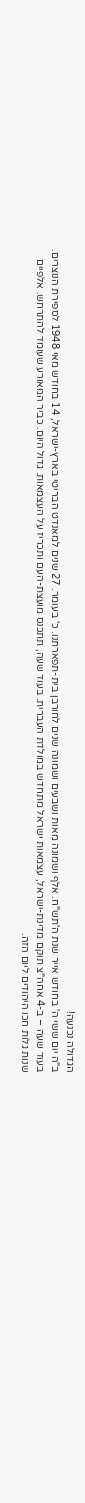הגדולה נכנעה!
ב"ה יום ששי ה' בחודש אייר שנת ה'תש"ח. אלף ושמונה מאות ושבעים ושמונה שנים לחורבן בית-תפארתנו. כ' בעומר. 27 שנים למאנדט הבריטי בארץ-ישראל, 14 בחודש מאי 1948 לספירת הנוצרים.
בעוד שעה – ב-4 אחה"צ תוקם מדינת-ישראל, עצמאות ישראל מתחדש במולדת העברית. בעוד שעה, תתכנס מועצת-העם ותכריז על העצמאות. גדול היום. כביר המאורע שעומד להתרחש. אלפיים שנות גלות חכו היהודים ליום הזה.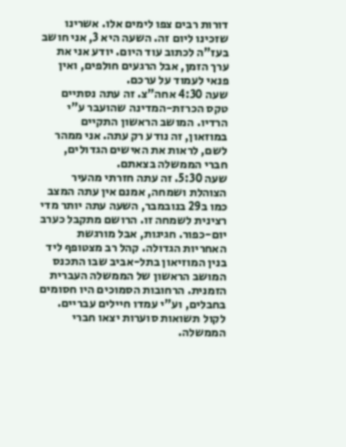דורות רבים צפו לימים אלו. אשרינו שזכינו ליום זה. השעה היא 3, אני חושב בעז"ה לכתוב עוד היום. יודע אני את ערך הזמן, אבל הרגעים חולפים, ואין פנאי לעמוד על ערכם.
שעה 4:30 אחה"צ. זה עתה נסתיים טקס הכרזת-המדינה שהועבר ע"י הרדיו. המושב הראשון התקיים במוזאון, זה נודע רק עתה. אני ממהר לשם, לראות את האישים הגדולים, חברי הממשלה בצאתם.
שעה 5:30. זה עתה חזרתי מהעיר הצוהלת ושמחה, אמנם אין עתה המצב כמו ב29 בנובמבר, השעה עתה יותר מדי רצינית לשמחה זו. הרושם מתקבל כערב יום-כפור. חגיגות, אבל מורגשת האחריות הגדולה. קהל רב מצטופף ליד בנין המוזיאון בתל-אביב שבו התכנס המושב הראשון של הממשלה העברית הזמנית. הרחובות הסמוכים היו חסומים בחבלים, וע"י עמדו חיילים עבריים. לקול תשואות סוערות יצאו חברי הממשלה.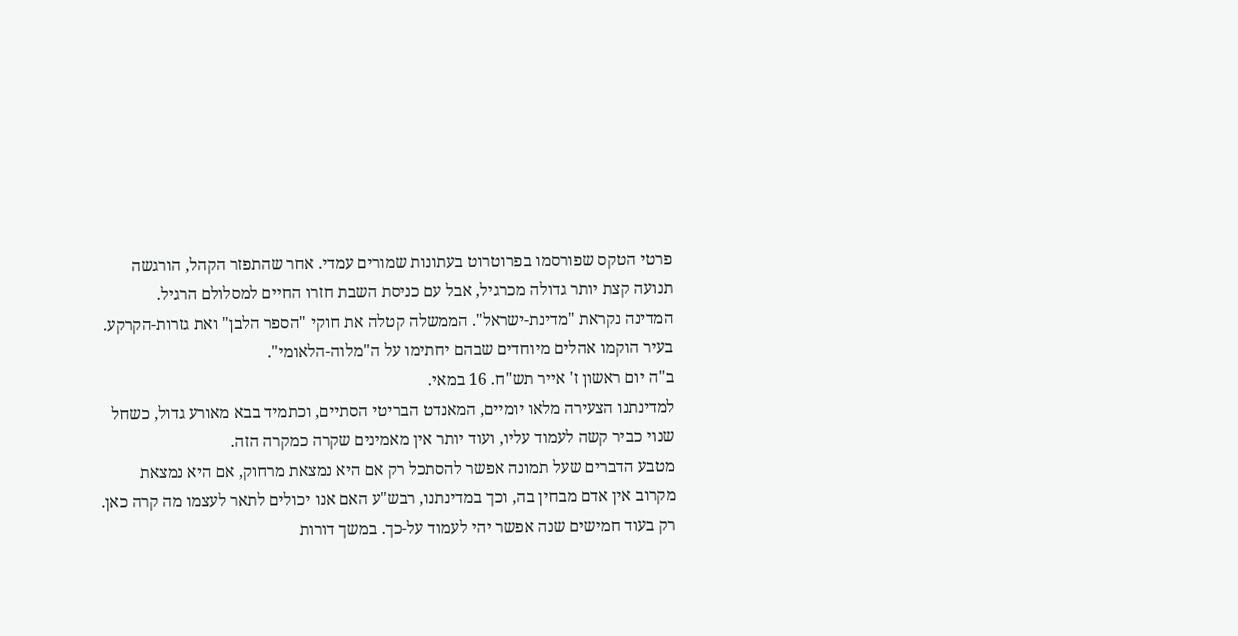פרטי הטקס שפורסמו בפרוטרוט בעתונות שמורים עמדי. אחר שהתפזר הקהל, הורגשה תנועה קצת יותר גדולה מכרגיל, אבל עם כניסת השבת חזרו החיים למסלולם הרגיל.
המדינה נקראת "מדינת-ישראל". הממשלה קטלה את חוקי "הספר הלבן" ואת גזרות-הקרקע. בעיר הוקמו אהלים מיוחדים שבהם יחתימו על ה"מלוה-הלאומי".
ב"ה יום ראשון ז' אייר תש"ח. 16 במאי.
למדינתנו הצעירה מלאו יומיים, המאנדט הבריטי הסתיים, וכתמיד בבא מאורע גדול, כשחל שנוי כביר קשה לעמוד עליו, ועוד יותר אין מאמינים שקרה כמקרה הזה.
מטבע הדברים שעל תמונה אפשר להסתכל רק אם היא נמצאת מרחוק, אם היא נמצאת מקרוב אין אדם מבחין בה, וכך במדינתנו, רבש"ע האם אנו יכולים לתאר לעצמו מה קרה כאן. רק בעוד חמישים שנה אפשר יהי לעמוד על-כך. במשך דורות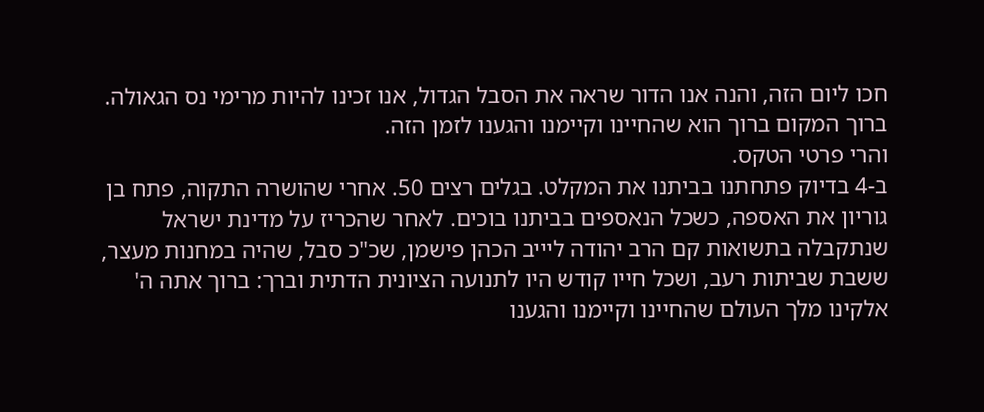חכו ליום הזה, והנה אנו הדור שראה את הסבל הגדול, אנו זכינו להיות מרימי נס הגאולה.
ברוך המקום ברוך הוא שהחיינו וקיימנו והגענו לזמן הזה.
והרי פרטי הטקס.
ב-4 בדיוק פתחתנו בביתנו את המקלט. בגלים רצים 50. אחרי שהושרה התקוה, פתח בן גוריון את האספה, כשכל הנאספים בביתנו בוכים. לאחר שהכריז על מדינת ישראל שנתקבלה בתשואות קם הרב יהודה ליייב הכהן פישמן, שכ"כ סבל, שהיה במחנות מעצר, ששבת שביתות רעב, ושכל חייו קודש היו לתנועה הציונית הדתית וברך: ברוך אתה ה' אלקינו מלך העולם שהחיינו וקיימנו והגענו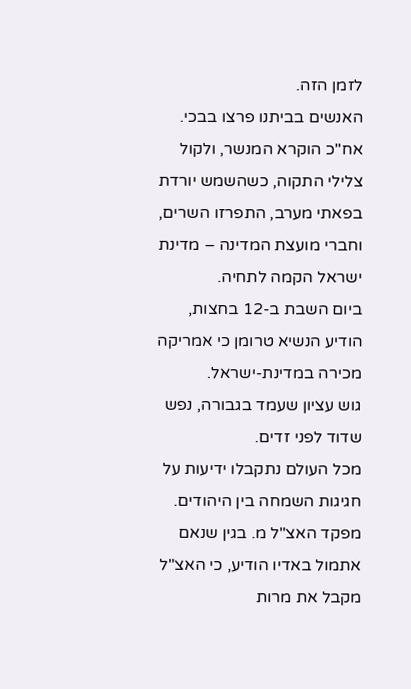לזמן הזה.
האנשים בביתנו פרצו בבכי. אח"כ הוקרא המנשר, ולקול צלילי התקוה, כשהשמש יורדת בפאתי מערב, התפרזו השרים, וחברי מועצת המדינה – מדינת ישראל הקמה לתחיה.
ביום השבת ב-12 בחצות, הודיע הנשיא טרומן כי אמריקה מכירה במדינת-ישראל.
גוש עציון שעמד בגבורה, נפש שדוד לפני זדים.
מכל העולם נתקבלו ידיעות על חגיגות השמחה בין היהודים.
מפקד האצ"ל מ. בגין שנאם אתמול באדיו הודיע, כי האצ"ל מקבל את מרות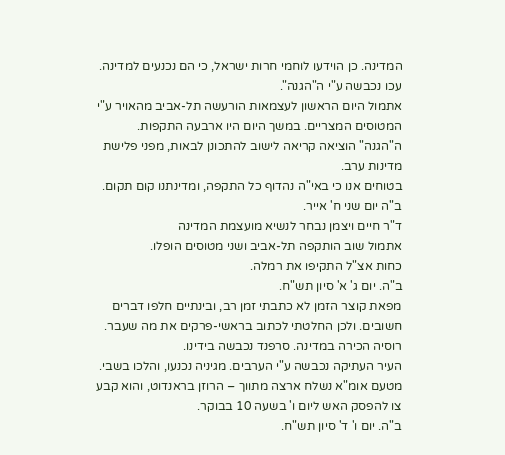המדינה. כן הוידעו לוחמי חרות ישראל, כי הם נכנעים למדינה.
עכו נכבשה ע"י ה"הגנה".
אתמול היום הראשון לעצמאות הורעשה תל-אביב מהאויר ע"י המטוסים המצריים. במשך היום היו ארבעה התקפות. ה"הגנה" הוציאה קריאה לישוב להתכונן לבאות, מפני פלישת מדינות ערב.
בטוחים אנו כי באי"ה נהדוף כל התקפה, ומדינתנו קום תקום.
ב"ה יום שני ח' אייר.
ד"ר חיים ויצמן נבחר לנשיא מועצמת המדינה
אתמול שוב הותקפה תל-אביב ושני מטוסים הופלו.
כחות אצ"ל התקיפו את רמלה.
ב"ה. יום ג' א' סיון תש"ח.
מפאת קוצר הזמן לא כתבתי זמן רב, ובינתיים חלפו דברים חשובים. ולכן החלטתי לכתוב בראשי-פרקים את מה שעבר.
רוסיה הכירה במדינה. סרפנד נכבשה בידינו.
העיר העתיקה נכבשה ע"י הערבים. מגיניה נכנעו, והלכו בשבי.
מטעם אומ"א נשלח ארצה מתווך – הרוזן בראנדוט, והוא קבע צו להפסק האש ליום ו' בשעה 10 בבוקר.
ב"ה. יום ו' ד' סיון תש"ח.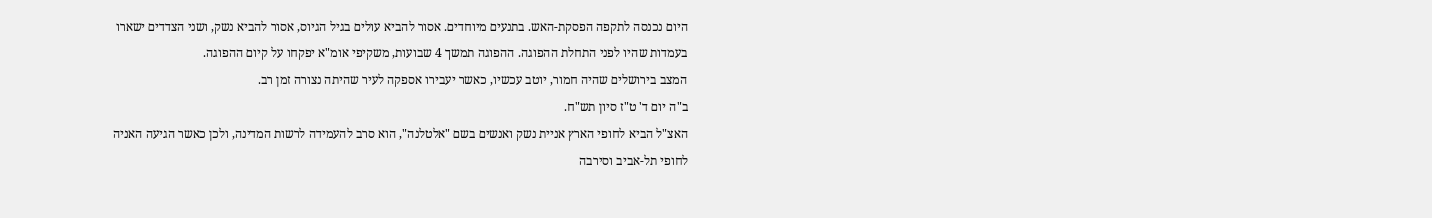היום נכנסה לתקפה הפסקת-האש. בתנעים מיוחדים. אסור להביא עולים בגיל הגיוס, אסור להביא נשק, ושני הצדדים ישארו בעמדות שהיו לפני התחלת ההפוגה. ההפוגה תמשך 4 שבועות, משקיפי אומ"א יפקחו על קיום ההפוגה.
המצב בירושלים שהיה חמור, יוטב עכשיו, כאשר יעבירו אספקה לעיר שהיתה נצורה זמן רב.
ב"ה יום ד' ט"ז סיון תש"ח.
האצ"ל הביא לחופי הארץ אניית נשק ואנשים בשם "אלטלנה", הוא סרב להעמידה לרשות המדינה, ולכן כאשר הגיעה האניה לחופי תל-אביב וסירבה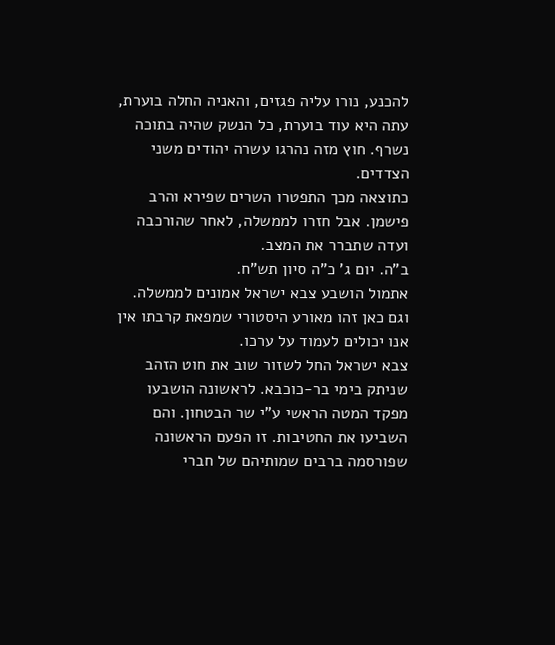להכנע, נורו עליה פגזים, והאניה החלה בוערת, עתה היא עוד בוערת, כל הנשק שהיה בתוכה נשרף. חוץ מזה נהרגו עשרה יהודים משני הצדדים.
כתוצאה מכך התפטרו השרים שפירא והרב פישמן. אבל חזרו לממשלה, לאחר שהורכבה ועדה שתברר את המצב.
ב"ה. יום ג' כ"ה סיון תש"ח.
אתמול הושבע צבא ישראל אמונים לממשלה. וגם כאן זהו מאורע היסטורי שמפאת קרבתו אין אנו יכולים לעמוד על ערכו.
צבא ישראל החל לשזור שוב את חוט הזהב שניתק בימי בר-כוכבא. לראשונה הושבעו מפקד המטה הראשי ע"י שר הבטחון. והם השביעו את החטיבות. זו הפעם הראשונה שפורסמה ברבים שמותיהם של חברי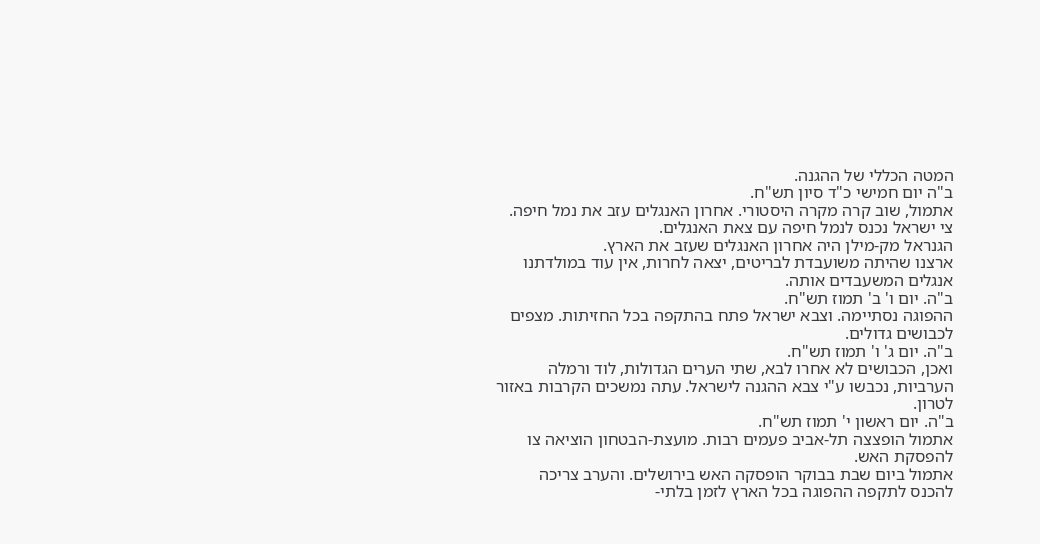המטה הכללי של ההגנה.
ב"ה יום חמישי כ"ד סיון תש"ח.
אתמול, שוב קרה מקרה היסטורי. אחרון האנגלים עזב את נמל חיפה. צי ישראל נכנס לנמל חיפה עם צאת האנגלים.
הגנראל מק-מילן היה אחרון האנגלים שעזב את הארץ.
ארצנו שהיתה משועבדת לבריטים, יצאה לחרות, אין עוד במולדתנו אנגלים המשעבדים אותה.
ב"ה. יום ו' ב' תמוז תש"ח.
ההפוגה נסתיימה. וצבא ישראל פתח בהתקפה בכל החזיתות. מצפים לכבושים גדולים.
ב"ה. יום ג' ו' תמוז תש"ח.
ואכן, הכבושים לא אחרו לבא, שתי הערים הגדולות, לוד ורמלה הערביות, נכבשו ע"י צבא ההגנה לישראל. עתה נמשכים הקרבות באזור לטרון.
ב"ה. יום ראשון י' תמוז תש"ח.
אתמול הופצצה תל-אביב פעמים רבות. מועצת-הבטחון הוציאה צו להפסקת האש.
אתמול ביום שבת בבוקר הופסקה האש בירושלים. והערב צריכה להכנס לתקפה ההפוגה בכל הארץ לזמן בלתי-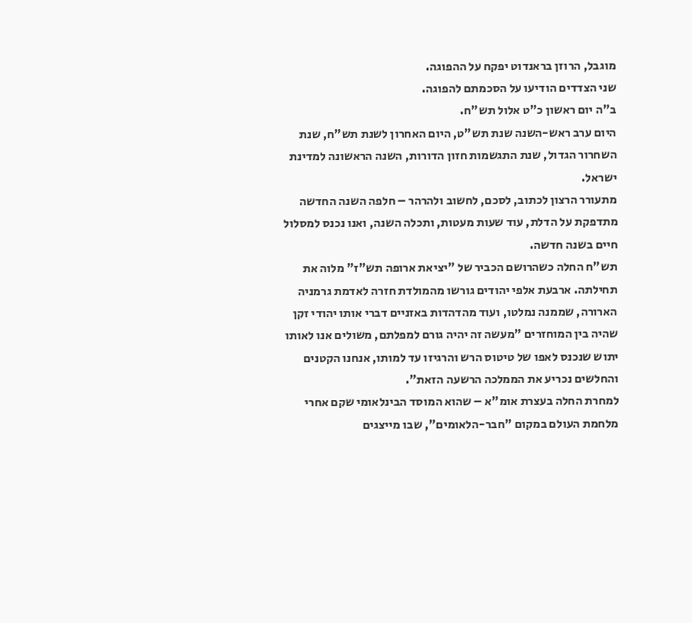מוגבל, הרוזן בראנדוט יפקח על ההפוגה.
שני הצדדים הודיעו על הסכמתם להפוגה.
ב"ה יום ראשון כ"ט אלול תש"ח.
היום ערב ראש-השנה שנת תש"ט, היום האחרון לשנת תש"ח, שנת השחרור הגדול, שנת התגשמות חזון הדורות, השנה הראשונה למדינת ישראל.
מתעורר הרצון לכתוב, לסכם, לחשוב ולהרהר – חלפה השנה החדשה מתדפקת על הדלת, עוד שעות מעטות, ותכלה השנה, ואנו נכנס למסלול חיים בשנה חדשה.
תש"ח החלה כשהרושם הכביר של "יציאת ארופה תש"ז" מלוה את תחילתה. ארבעת אלפי יהודים גורשו מהמולדת חזרה לאדמת גרמניה הארורה, שממנה נמלטו, ועוד מהדהדות באזניים דברי אותו יהודי זקן שהיה בין המוחזרים "מעשה זה יהיה גורם למפלתם, משולים אנו לאותו יתוש שנכנס לאפו של טיטוס הרש והרגיזו עד למותו, אנחנו הקטנים והחלשים נכריע את הממלכה הרשעה הזאת".
למחרת החלה בעצרת אומ"א – שהוא המוסד הבינלאומי שקם אחרי מלחמת העולם במקום "חבר-הלאומים", שבו מייצגים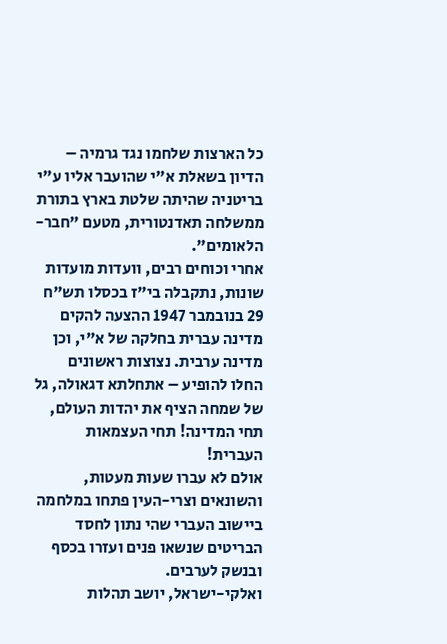כל הארצות שלחמו נגד גרמיה – הדיון בשאלת א"י שהועבר אליו ע"י בריטניה שהיתה שלטת בארץ בתורת ממשלחה תאדנטורית, מטעם "חבר-הלאומים".
אחרי וכוחים רבים, וועדות מועדות שונות, נתקבלה בי"ז בכסלו תש"ח 29 בנובמבר 1947 ההצעה להקים מדינה עברית בחלקה של א"י, וכן מדינה ערבית. נצוצות ראשונים החלו להופיע – אתחלתא דגאולה, גל של שמחה הציף את יהדות העולם, תחי המדינה! תחי העצמאות העברית!
אולם לא עברו שעות מעטות, והשונאים וצרי-העין פתחו במלחמה ביישוב העברי שהי נתון לחסד הבריטים שנשאו פנים ועזרו בכסף ובנשק לערבים.
ואלקי-ישראל, יושב תהלות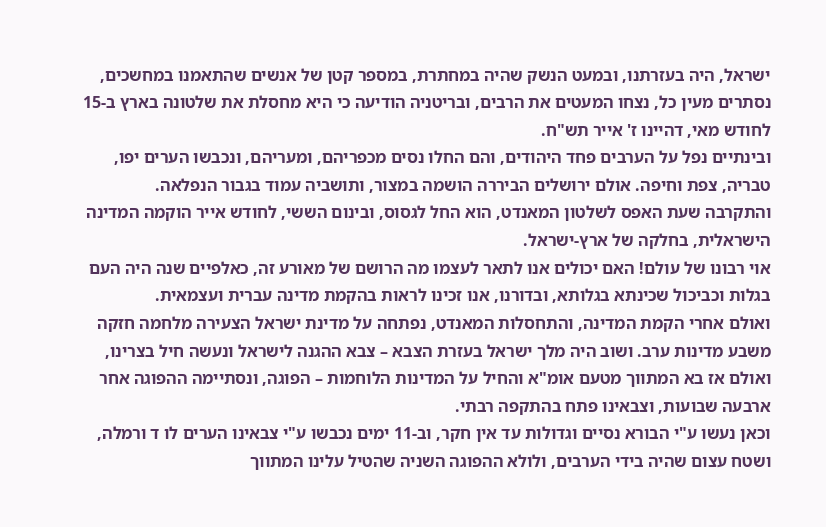ישראל, היה בעזרתנו, ובמעט הנשק שהיה במחתרת, במספר קטן של אנשים שהתאמנו במחשכים, נסתרים מעין כל, נצחו המעטים את הרבים, ובריטניה הודיעה כי היא מחסלת את שלטונה בארץ ב-15 לחודש מאי, דהיינו ז' אייר תש"ח.
ובינתיים נפל על הערבים פחד היהודים, והם החלו נסים מכפריהם, ומעריהם, ונכבשו הערים יפו, טבריה, צפת וחיפה. אולם ירושלים הביררה הושמה במצור, ותושביה עמוד בגבור הנפלאה.
והתקרבה שעת האפס לשלטון המאנדט, הוא החל לגסוס, ובינום הששי, לחודש אייר הוקמה המדינה הישראלית, בחלקה של ארץ-ישראל.
אוי רבונו של עולם! האם יכולים אנו לתאר לעצמו מה הרושם של מאורע זה, כאלפיים שנה היה העם בגלות וכביכול שכינתא בגלותא, ובדורנו, אנו זכינו לראות בהקמת מדינה עברית ועצמאית.
ואולם אחרי הקמת המדינה, והתחסלות המאנדט, נפתחה על מדינת ישראל הצעירה מלחמה חזקה משבע מדינות ערב. ושוב היה מלך ישראל בעזרת הצבא – צבא ההגנה לישראל ונעשה חיל בצרינו, ואולם אז בא המתווך מטעם אומ"א והחיל על המדינות הלוחמות – הפוגה, ונסתיימה ההפוגה אחר ארבעה שבועות, וצבאינו פתח בהתקפה רבתי.
וכאן נעשו ע"י הבורא נסיים וגדולות עד אין חקר, וב-11 ימים נכבשו ע"י צבאינו הערים לו ד ורמלה, ושטח עצום שהיה בידי הערבים, ולולא ההפוגה השניה שהטיל עלינו המתווך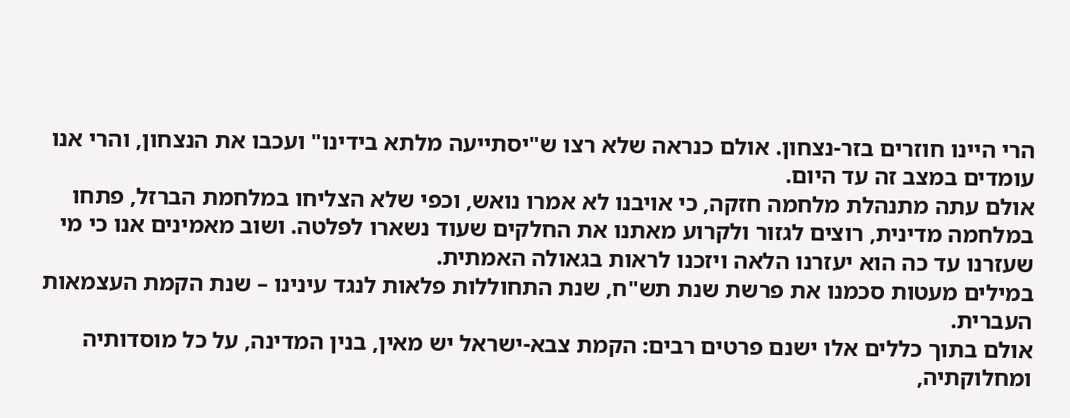הרי היינו חוזרים בזר-נצחון. אולם כנראה שלא רצו ש"יסתייעה מלתא בידינו" ועכבו את הנצחון, והרי אנו עומדים במצב זה עד היום.
אולם עתה מתנהלת מלחמה חזקה, כי אויבנו לא אמרו נואש, וכפי שלא הצליחו במלחמת הברזל, פתחו במלחמה מדינית, רוצים לגזור ולקרוע מאתנו את החלקים שעוד נשארו לפלטה. ושוב מאמינים אנו כי מי שעזרנו עד כה הוא יעזרנו הלאה ויזכנו לראות בגאולה האמתית.
במילים מעטות סכמנו את פרשת שנת תש"ח, שנת התחוללות פלאות לנגד עינינו – שנת הקמת העצמאות העברית.
אולם בתוך כללים אלו ישנם פרטים רבים: הקמת צבא-ישראל יש מאין, בנין המדינה, על כל מוסדותיה ומחלוקתיה,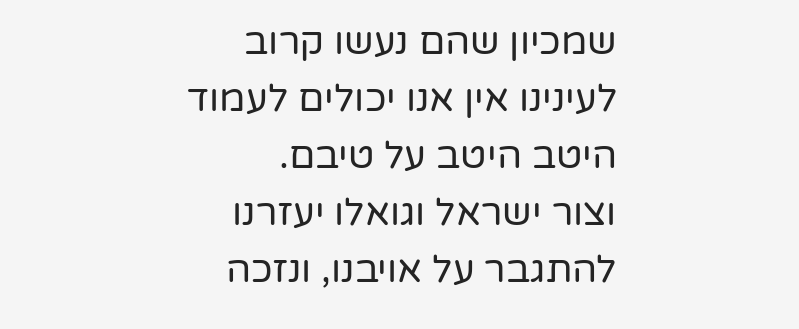שמכיון שהם נעשו קרוב לעינינו אין אנו יכולים לעמוד היטב היטב על טיבם.
וצור ישראל וגואלו יעזרנו להתגבר על אויבנו, ונזכה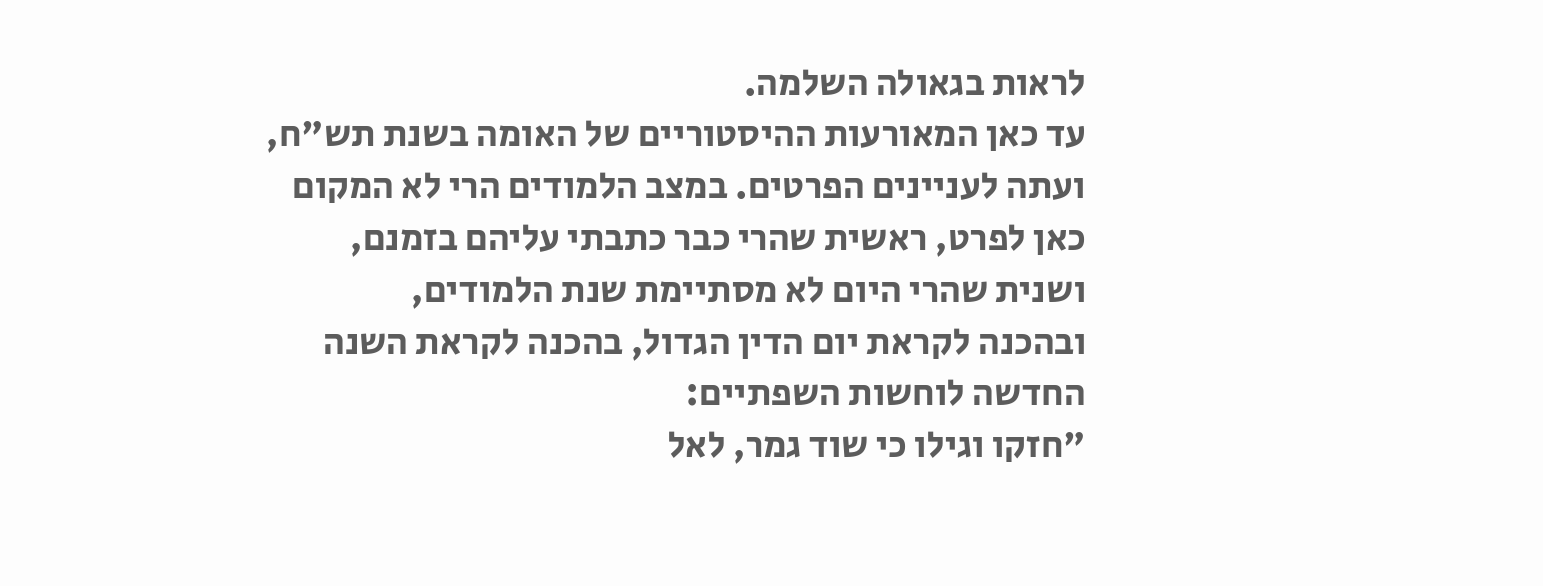לראות בגאולה השלמה.
עד כאן המאורעות ההיסטוריים של האומה בשנת תש"ח, ועתה לעניינים הפרטים. במצב הלמודים הרי לא המקום כאן לפרט, ראשית שהרי כבר כתבתי עליהם בזמנם, ושנית שהרי היום לא מסתיימת שנת הלמודים,
ובהכנה לקראת יום הדין הגדול, בהכנה לקראת השנה החדשה לוחשות השפתיים:
"חזקו וגילו כי שוד גמר, לאל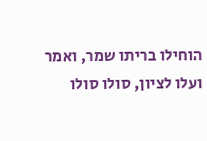הוחילו בריתו שמר, ואמר ועלו לציון, סולו סולו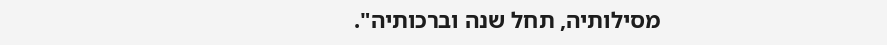מסילותיה, תחל שנה וברכותיה".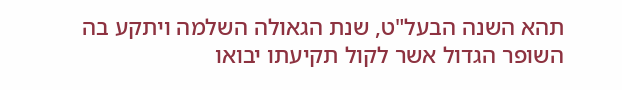תהא השנה הבעל"ט, שנת הגאולה השלמה ויתקע בה השופר הגדול אשר לקול תקיעתו יבואו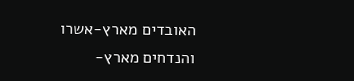האובדים מארץ-אשרו והנדחים מארץ-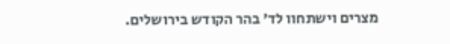מצרים וישתחוו לד' בהר הקודש בירושלים.